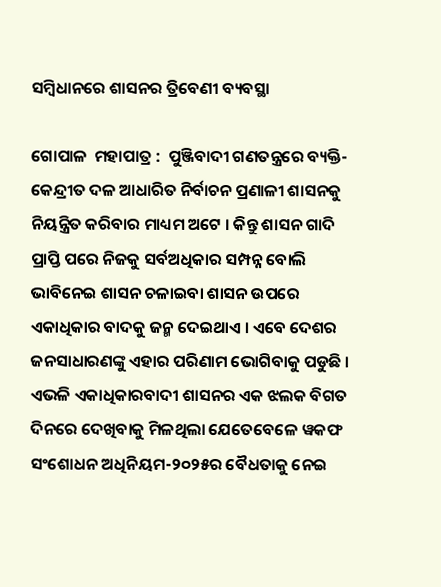ସମ୍ବିଧାନରେ ଶାସନର ତ୍ରିବେଣୀ ବ୍ୟବସ୍ଥା

ଗୋପାଳ  ମହାପାତ୍ର :  ପୁଞ୍ଜିବାଦୀ ଗଣତନ୍ତ୍ରରେ ବ୍ୟକ୍ତି-କେନ୍ଦ୍ରୀତ ଦଳ ଆଧାରିତ ନିର୍ବାଚନ ପ୍ରଣାଳୀ ଶାସନକୁ ନିୟନ୍ତ୍ରିତ କରିବାର ମାଧ୍ୟମ ଅଟେ । କିନ୍ତୁ ଶାସନ ଗାଦି ପ୍ରାପ୍ତି ପରେ ନିଜକୁ ସର୍ବଅଧିକାର ସମ୍ପନ୍ନ ବୋଲି ଭାବିନେଇ ଶାସନ ଚଳାଇବା ଶାସନ ଉପରେ ଏକାଧିକାର ବାଦକୁ ଜନ୍ମ ଦେଇଥାଏ । ଏବେ ଦେଶର ଜନସାଧାରଣଙ୍କୁ ଏହାର ପରିଣାମ ଭୋଗିବାକୁ ପଡୁଛି । ଏଭଳି ଏକାଧିକାରବାଦୀ ଶାସନର ଏକ ଝଲକ ବିଗତ ଦିନରେ ଦେଖିବାକୁ ମିଳଥିଲା ଯେତେବେଳେ ୱକଫ ସଂଶୋଧନ ଅଧିନିୟମ-୨୦୨୫ର ବୈଧତାକୁ ନେଇ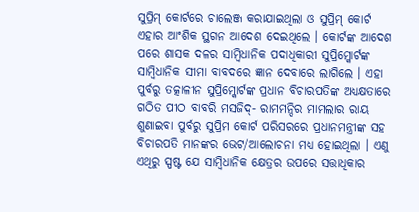ସୁପ୍ରିମ୍ କୋର୍ଟରେ ଚାଲେଞ୍ଜ କରାଯାଇଥିଲା ଓ ସୁପ୍ରିମ୍ କୋର୍ଟ ଏହାର ଆଂଶିକ ସ୍ଥଗନ ଆଦେଶ ଦେଇଥିଲେ । କୋର୍ଟଙ୍କ ଆଦେଶ ପରେ ଶାସକ ଦଳର ସାମ୍ବିଧାନିକ ପଦାଧିକାରୀ ସୁପ୍ରିମ୍କୋର୍ଟଙ୍କ ସାମ୍ବିଧାନିକ ସୀମା ବାବଦରେ ଜ୍ଞାନ ଦେବାରେ ଲାଗିଲେ । ଏହା ପୁର୍ବରୁ ତତ୍କାଳୀନ ସୁପ୍ରିମ୍କୋର୍ଟଙ୍କ ପ୍ରଧାନ ବିଚାରପତିଙ୍କ ଅଧ୍ୟକ୍ଷତାରେ ଗଠିତ ପୀଠ ବାବରି ମସଜିଦ୍- ରାମମନ୍ଦିର ମାମଲାର ରାୟ ଶୁଣାଇବା ପୁର୍ବରୁ ସୁପ୍ରିମ କୋର୍ଟ ପରିସରରେ ପ୍ରଧାନମନ୍ତ୍ରୀଙ୍କ ସହ ବିଚାରପତି ମାନଙ୍କର ଭେଟ/ଆଲୋଚନା ମଧ୍ୟ ହୋଇଥିଲା । ଏଣୁ ଏଥିରୁ ସ୍ପଷ୍ଟ ଯେ ସାମ୍ବିଧାନିକ କ୍ଷେତ୍ରର ଉପରେ ସତ୍ତାଧିକାର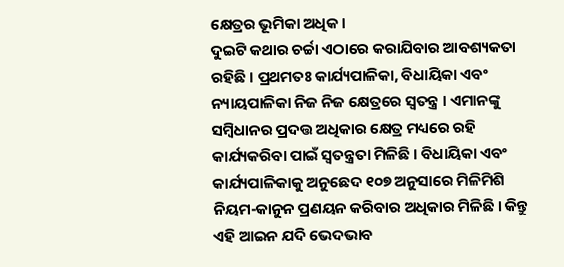କ୍ଷେତ୍ରର ଭୂମିକା ଅଧିକ ।
ଦୁଇଟି କଥାର ଚର୍ଚ୍ଚା ଏଠାରେ କରାଯିବାର ଆବଶ୍ୟକତା ରହିଛି । ପ୍ରଥମତଃ କାର୍ଯ୍ୟପାଳିକା, ବିଧାୟିକା ଏବଂ ନ୍ୟାୟପାଳିକା ନିଜ ନିଜ କ୍ଷେତ୍ରରେ ସ୍ୱତନ୍ତ୍ର । ଏମାନଙ୍କୁ ସମ୍ବିଧାନର ପ୍ରଦତ୍ତ ଅଧିକାର କ୍ଷେତ୍ର ମଧ୍ୟରେ ରହି କାର୍ଯ୍ୟକରିବା ପାଇଁ ସ୍ୱତନ୍ତ୍ରତା ମିଳିଛି । ବିଧାୟିକା ଏବଂ କାର୍ଯ୍ୟପାଳିକାକୁ ଅନୁଛେଦ ୧୦୭ ଅନୁସାରେ ମିଳିମିଶି ନିୟମ-କାନୁନ ପ୍ରଣୟନ କରିବାର ଅଧିକାର ମିଳିଛି । କିନ୍ତୁ ଏହି ଆଇନ ଯଦି ଭେଦଭାବ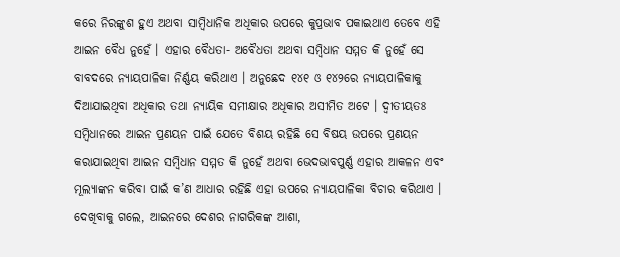କରେ ନିରଙ୍କୁଶ ହୁଏ ଅଥବା ସାମ୍ବିଧାନିକ ଅଧିକାର ଉପରେ କୁପ୍ରଭାବ ପକାଇଥାଏ ତେବେ ଏହି ଆଇନ ବୈଧ ନୁହେଁ । ଏହାର ବୈଧତା- ଅବୈଧତା ଅଥବା ସମ୍ବିଧାନ ସମ୍ମତ କି ନୁହେଁ ସେ ବାବଦରେ ନ୍ୟାୟପାଳିକା ନିର୍ଣ୍ଣୟ କରିଥାଏ । ଅନୁଛେଦ ୧୪୧ ଓ ୧୪୨ରେ ନ୍ୟାୟପାଳିକାକୁ ଦିଆଯାଇଥିବା ଅଧିକାର ତଥା ନ୍ୟାୟିକ ସମୀକ୍ଷାର ଅଧିକାର ଅସୀମିତ ଅଟେ । ଦ୍ୱୀତୀୟତଃ ସମ୍ବିଧାନରେ ଆଇନ ପ୍ରଣୟନ ପାଇଁ ଯେତେ ବିଶୟ ରହିଛି ସେ ବିଷୟ ଉପରେ ପ୍ରଣୟନ କରାଯାଇଥିବା ଆଇନ ସମ୍ବିଧାନ ସମ୍ମତ କି ନୁହେଁ ଅଥବା ଭେଦଭାବପୁର୍ଣ୍ଣ ଏହାର ଆକଳନ ଏବଂ ମୂଲ୍ୟାଙ୍କନ କରିବା ପାଇଁ କ’ଣ ଆଧାର ରହିଛି ଏହା ଉପରେ ନ୍ୟାୟପାଳିକା ବିଚାର କରିଥାଏ । ଦେଖିବାକୁ ଗଲେ, ଆଇନରେ ଦେଶର ନାଗରିକଙ୍କ ଆଶା,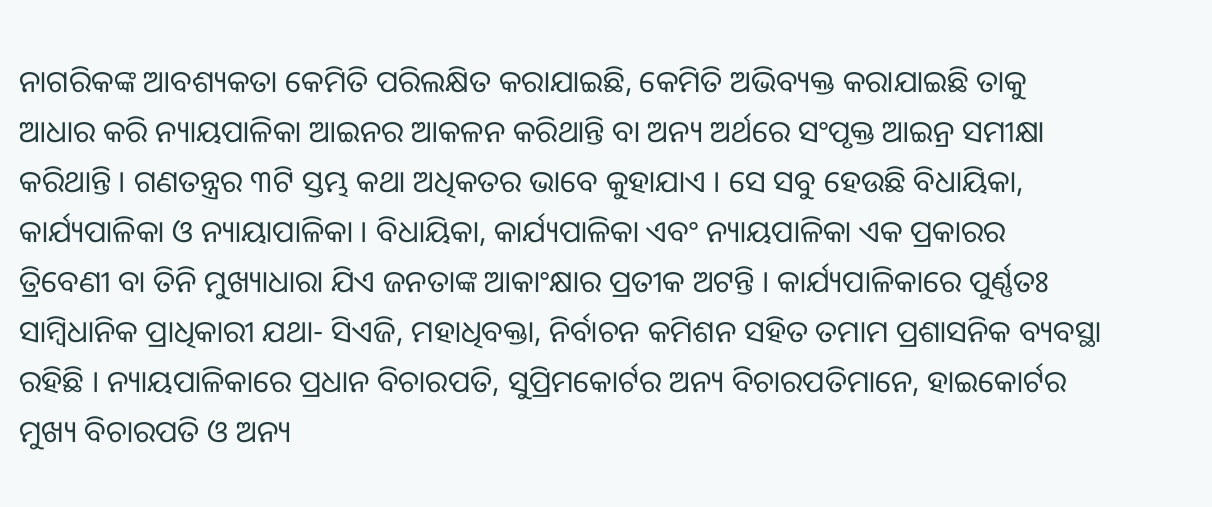ନାଗରିକଙ୍କ ଆବଶ୍ୟକତା କେମିତି ପରିଲକ୍ଷିତ କରାଯାଇଛି, କେମିତି ଅଭିବ୍ୟକ୍ତ କରାଯାଇଛି ତାକୁ ଆଧାର କରି ନ୍ୟାୟପାଳିକା ଆଇନର ଆକଳନ କରିଥାନ୍ତି ବା ଅନ୍ୟ ଅର୍ଥରେ ସଂପୃକ୍ତ ଆଇନ୍ର ସମୀକ୍ଷା କରିଥାନ୍ତି । ଗଣତନ୍ତ୍ରର ୩ଟି ସ୍ତମ୍ଭ କଥା ଅଧିକତର ଭାବେ କୁହାଯାଏ । ସେ ସବୁ ହେଉଛି ବିଧାୟିକା, କାର୍ଯ୍ୟପାଳିକା ଓ ନ୍ୟାୟାପାଳିକା । ବିଧାୟିକା, କାର୍ଯ୍ୟପାଳିକା ଏବଂ ନ୍ୟାୟପାଳିକା ଏକ ପ୍ରକାରର ତ୍ରିବେଣୀ ବା ତିନି ମୁଖ୍ୟାଧାରା ଯିଏ ଜନତାଙ୍କ ଆକାଂକ୍ଷାର ପ୍ରତୀକ ଅଟନ୍ତି । କାର୍ଯ୍ୟପାଳିକାରେ ପୁର୍ଣ୍ଣତଃ ସାମ୍ବିଧାନିକ ପ୍ରାଧିକାରୀ ଯଥା- ସିଏଜି, ମହାଧିବକ୍ତା, ନିର୍ବାଚନ କମିଶନ ସହିତ ତମାମ ପ୍ରଶାସନିକ ବ୍ୟବସ୍ଥା ରହିଛି । ନ୍ୟାୟପାଳିକାରେ ପ୍ରଧାନ ବିଚାରପତି, ସୁପ୍ରିମକୋର୍ଟର ଅନ୍ୟ ବିଚାରପତିମାନେ, ହାଇକୋର୍ଟର ମୁଖ୍ୟ ବିଚାରପତି ଓ ଅନ୍ୟ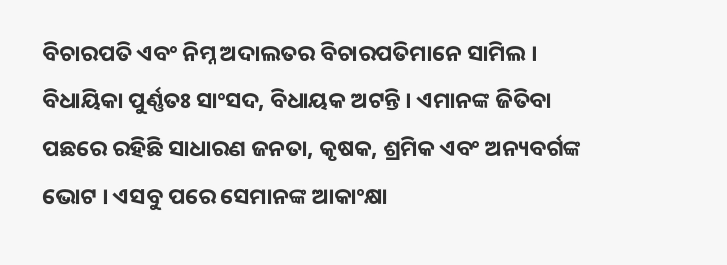ବିଚାରପତି ଏବଂ ନିମ୍ନ ଅଦାଲତର ବିଚାରପତିମାନେ ସାମିଲ । ବିଧାୟିକା ପୁର୍ଣ୍ଣତଃ ସାଂସଦ, ବିଧାୟକ ଅଟନ୍ତି । ଏମାନଙ୍କ ଜିତିବା ପଛରେ ରହିଛି ସାଧାରଣ ଜନତା, କୃଷକ, ଶ୍ରମିକ ଏବଂ ଅନ୍ୟବର୍ଗଙ୍କ ଭୋଟ । ଏସବୁ ପରେ ସେମାନଙ୍କ ଆକାଂକ୍ଷା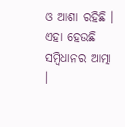ଓ ଆଶା ରହିଛି । ଏହା ହେଉଛି ସମ୍ବିଧାନର ଆତ୍ମା ।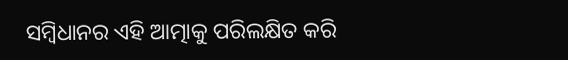ସମ୍ବିଧାନର ଏହି ଆତ୍ମାକୁ ପରିଲକ୍ଷିତ କରି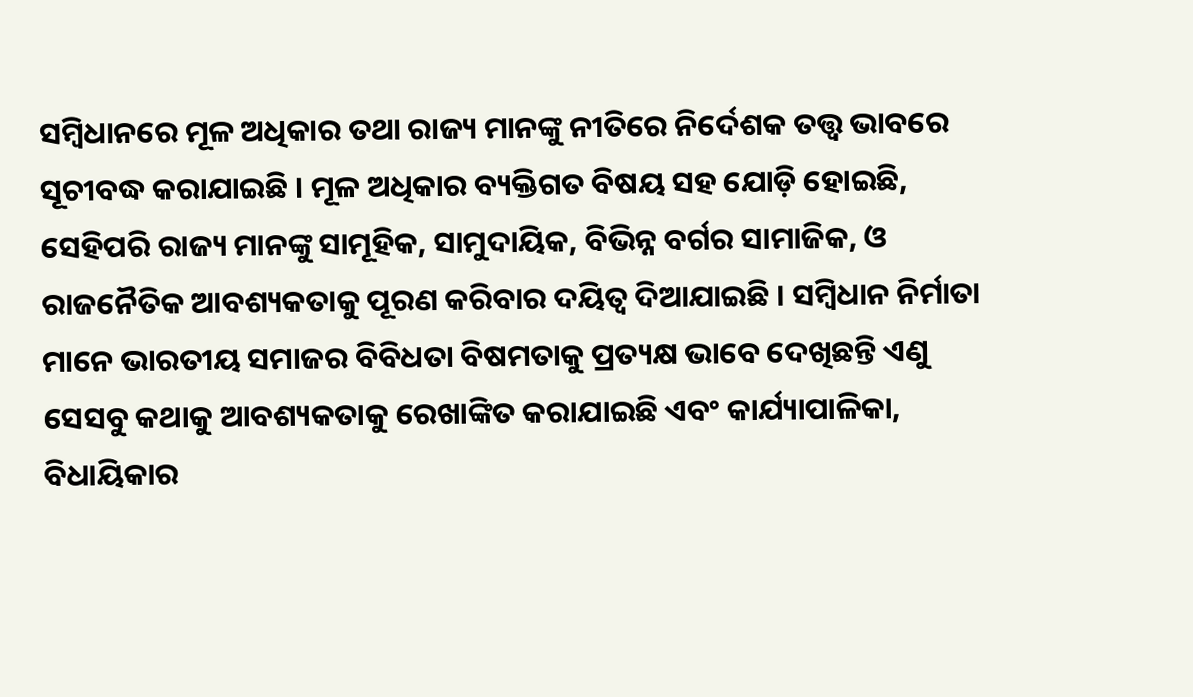ସମ୍ବିଧାନରେ ମୂଳ ଅଧିକାର ତଥା ରାଜ୍ୟ ମାନଙ୍କୁ ନୀତିରେ ନିର୍ଦେଶକ ତତ୍ତ୍ୱ ଭାବରେ ସୂଚୀବଦ୍ଧ କରାଯାଇଛି । ମୂଳ ଅଧିକାର ବ୍ୟକ୍ତିଗତ ବିଷୟ ସହ ଯୋଡ଼ି ହୋଇଛି, ସେହିପରି ରାଜ୍ୟ ମାନଙ୍କୁ ସାମୂହିକ, ସାମୁଦାୟିକ, ବିଭିନ୍ନ ବର୍ଗର ସାମାଜିକ, ଓ ରାଜନୈତିକ ଆବଶ୍ୟକତାକୁ ପୂରଣ କରିବାର ଦୟିତ୍ୱ ଦିଆଯାଇଛି । ସମ୍ବିଧାନ ନିର୍ମାତା ମାନେ ଭାରତୀୟ ସମାଜର ବିବିଧତା ବିଷମତାକୁ ପ୍ରତ୍ୟକ୍ଷ ଭାବେ ଦେଖିଛନ୍ତି ଏଣୁ ସେସବୁ କଥାକୁ ଆବଶ୍ୟକତାକୁ ରେଖାଙ୍କିତ କରାଯାଇଛି ଏବଂ କାର୍ଯ୍ୟାପାଳିକା, ବିଧାୟିକାର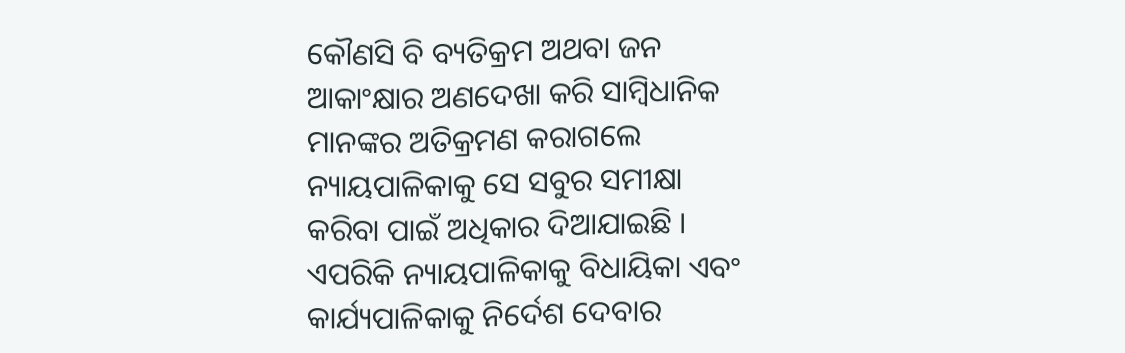କୌଣସି ବି ବ୍ୟତିକ୍ରମ ଅଥବା ଜନ ଆକାଂକ୍ଷାର ଅଣଦେଖା କରି ସାମ୍ବିଧାନିକ ମାନଙ୍କର ଅତିକ୍ରମଣ କରାଗଲେ ନ୍ୟାୟପାଳିକାକୁ ସେ ସବୁର ସମୀକ୍ଷା କରିବା ପାଇଁ ଅଧିକାର ଦିଆଯାଇଛି । ଏପରିକି ନ୍ୟାୟପାଳିକାକୁ ବିଧାୟିକା ଏବଂ କାର୍ଯ୍ୟପାଳିକାକୁ ନିର୍ଦେଶ ଦେବାର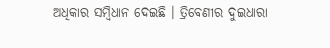ଅଧିକାର ସମ୍ବିଧାନ ଦେଇଛି । ତ୍ରିବେଣୀର ଦୁଇଧାରା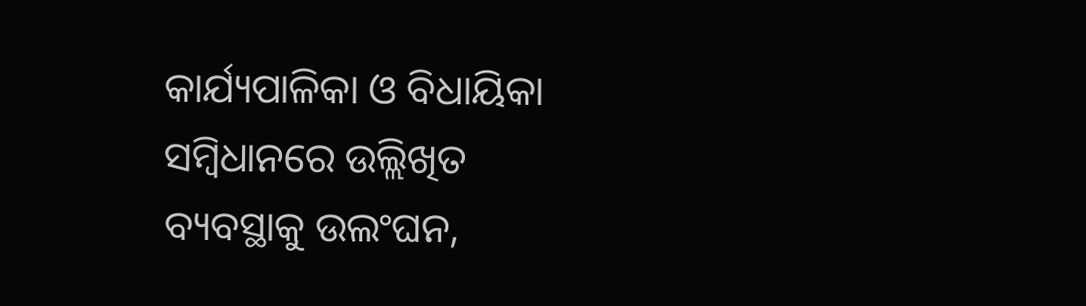କାର୍ଯ୍ୟପାଳିକା ଓ ବିଧାୟିକା ସମ୍ବିଧାନରେ ଉଲ୍ଲିଖିତ ବ୍ୟବସ୍ଥାକୁ ଉଲଂଘନ,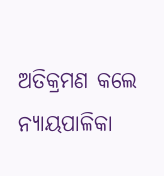ଅତିକ୍ରମଣ କଲେ ନ୍ୟାୟପାଳିକା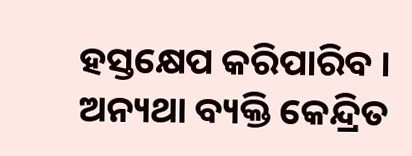ହସ୍ତକ୍ଷେପ କରିପାରିବ । ଅନ୍ୟଥା ବ୍ୟକ୍ତି କେନ୍ଦ୍ରିତ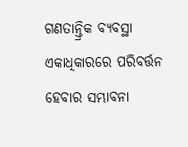ଗଣତାନ୍ତ୍ରିକ ବ୍ୟବସ୍ଥା ଏକାଧିକାରରେ ପରିବର୍ତ୍ତନ ହେବାର ସମ୍ଭାବନା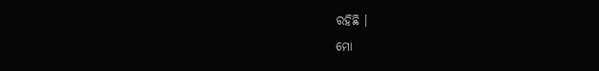ରହିଛି ।
ମୋ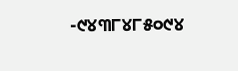-୯୪୩୮୪୮୫୦୯୪